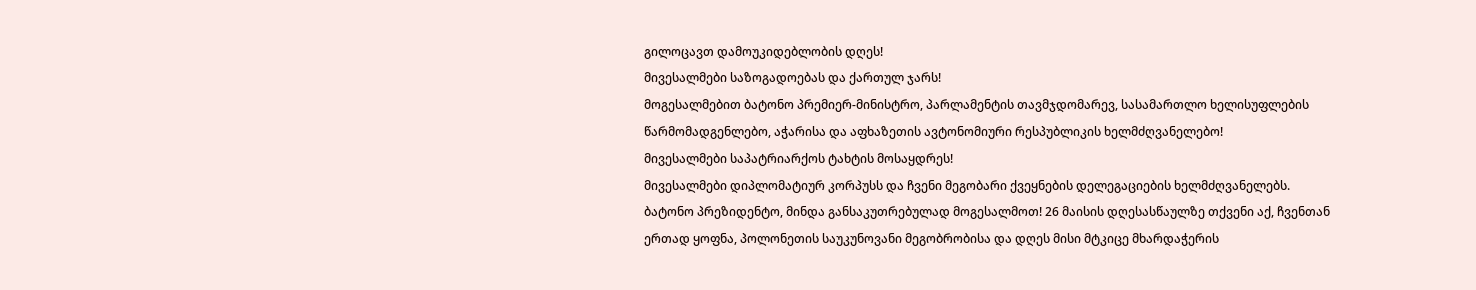გილოცავთ დამოუკიდებლობის დღეს!
მივესალმები საზოგადოებას და ქართულ ჯარს!
მოგესალმებით ბატონო პრემიერ-მინისტრო, პარლამენტის თავმჯდომარევ, სასამართლო ხელისუფლების წარმომადგენლებო, აჭარისა და აფხაზეთის ავტონომიური რესპუბლიკის ხელმძღვანელებო!
მივესალმები საპატრიარქოს ტახტის მოსაყდრეს!
მივესალმები დიპლომატიურ კორპუსს და ჩვენი მეგობარი ქვეყნების დელეგაციების ხელმძღვანელებს.
ბატონო პრეზიდენტო, მინდა განსაკუთრებულად მოგესალმოთ! 26 მაისის დღესასწაულზე თქვენი აქ, ჩვენთან ერთად ყოფნა, პოლონეთის საუკუნოვანი მეგობრობისა და დღეს მისი მტკიცე მხარდაჭერის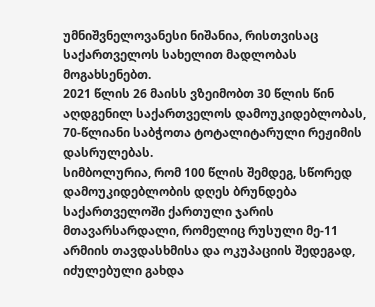უმნიშვნელოვანესი ნიშანია, რისთვისაც საქართველოს სახელით მადლობას მოგახსენებთ.
2021 წლის 26 მაისს ვზეიმობთ 30 წლის წინ აღდგენილ საქართველოს დამოუკიდებლობას, 70-წლიანი საბჭოთა ტოტალიტარული რეჟიმის დასრულებას.
სიმბოლურია, რომ 100 წლის შემდეგ, სწორედ დამოუკიდებლობის დღეს ბრუნდება საქართველოში ქართული ჯარის მთავარსარდალი, რომელიც რუსული მე-11 არმიის თავდასხმისა და ოკუპაციის შედეგად, იძულებული გახდა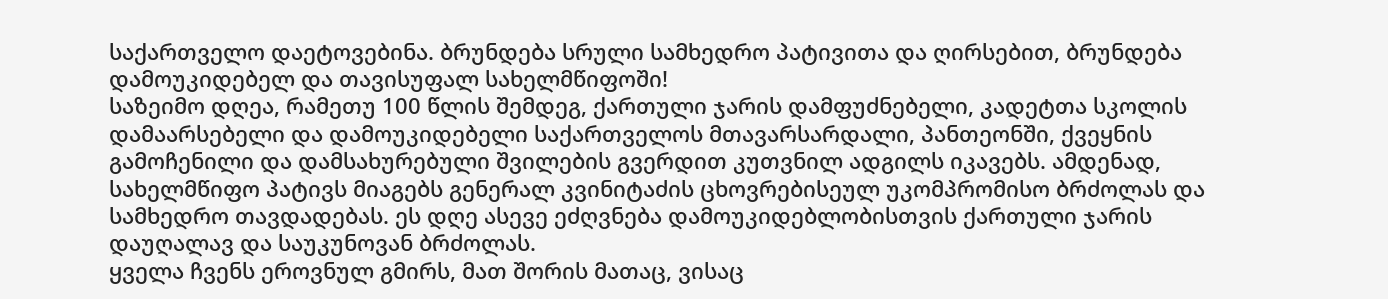საქართველო დაეტოვებინა. ბრუნდება სრული სამხედრო პატივითა და ღირსებით, ბრუნდება დამოუკიდებელ და თავისუფალ სახელმწიფოში!
საზეიმო დღეა, რამეთუ 100 წლის შემდეგ, ქართული ჯარის დამფუძნებელი, კადეტთა სკოლის დამაარსებელი და დამოუკიდებელი საქართველოს მთავარსარდალი, პანთეონში, ქვეყნის გამოჩენილი და დამსახურებული შვილების გვერდით კუთვნილ ადგილს იკავებს. ამდენად, სახელმწიფო პატივს მიაგებს გენერალ კვინიტაძის ცხოვრებისეულ უკომპრომისო ბრძოლას და სამხედრო თავდადებას. ეს დღე ასევე ეძღვნება დამოუკიდებლობისთვის ქართული ჯარის დაუღალავ და საუკუნოვან ბრძოლას.
ყველა ჩვენს ეროვნულ გმირს, მათ შორის მათაც, ვისაც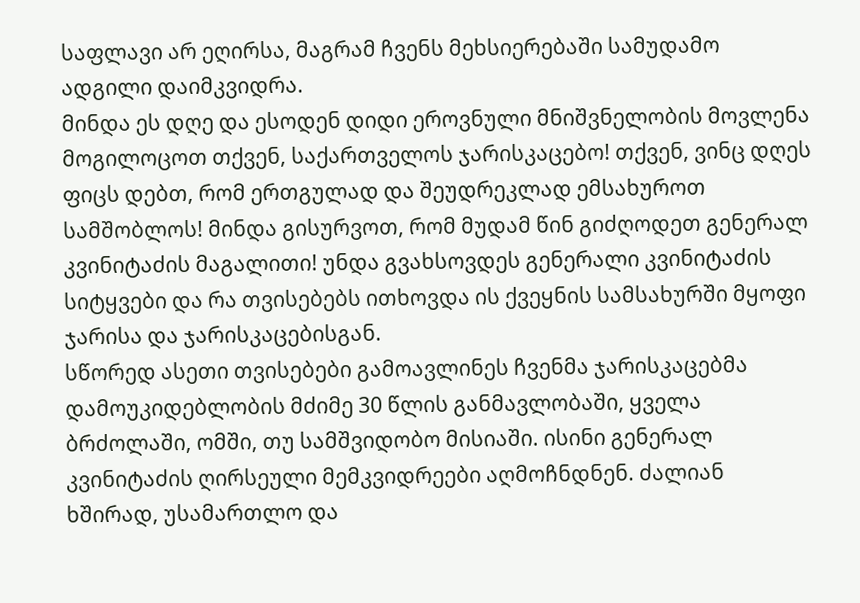საფლავი არ ეღირსა, მაგრამ ჩვენს მეხსიერებაში სამუდამო ადგილი დაიმკვიდრა.
მინდა ეს დღე და ესოდენ დიდი ეროვნული მნიშვნელობის მოვლენა მოგილოცოთ თქვენ, საქართველოს ჯარისკაცებო! თქვენ, ვინც დღეს ფიცს დებთ, რომ ერთგულად და შეუდრეკლად ემსახუროთ სამშობლოს! მინდა გისურვოთ, რომ მუდამ წინ გიძღოდეთ გენერალ კვინიტაძის მაგალითი! უნდა გვახსოვდეს გენერალი კვინიტაძის სიტყვები და რა თვისებებს ითხოვდა ის ქვეყნის სამსახურში მყოფი ჯარისა და ჯარისკაცებისგან.
სწორედ ასეთი თვისებები გამოავლინეს ჩვენმა ჯარისკაცებმა დამოუკიდებლობის მძიმე 30 წლის განმავლობაში, ყველა ბრძოლაში, ომში, თუ სამშვიდობო მისიაში. ისინი გენერალ კვინიტაძის ღირსეული მემკვიდრეები აღმოჩნდნენ. ძალიან ხშირად, უსამართლო და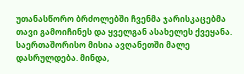უთანასწორო ბრძოლებში ჩვენმა ჯარისკაცებმა თავი გამოიჩინეს და ყველგან ასახელეს ქვეყანა. საერთაშორისო მისია ავღანეთში მალე დასრულდება. მინდა,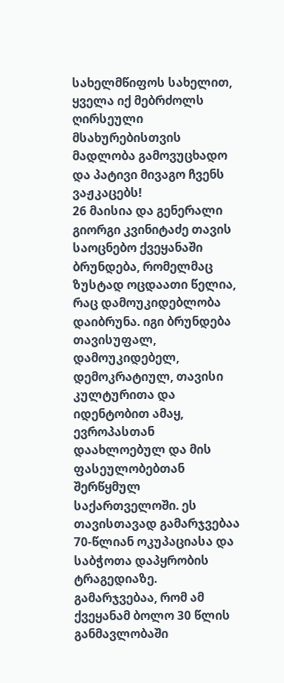სახელმწიფოს სახელით, ყველა იქ მებრძოლს ღირსეული მსახურებისთვის მადლობა გამოვუცხადო და პატივი მივაგო ჩვენს ვაჟკაცებს!
26 მაისია და გენერალი გიორგი კვინიტაძე თავის საოცნებო ქვეყანაში ბრუნდება, რომელმაც ზუსტად ოცდაათი წელია, რაც დამოუკიდებლობა დაიბრუნა. იგი ბრუნდება თავისუფალ, დამოუკიდებელ, დემოკრატიულ, თავისი კულტურითა და იდენტობით ამაყ, ევროპასთან დაახლოებულ და მის ფასეულობებთან შერწყმულ საქართველოში. ეს თავისთავად გამარჯვებაა 70-წლიან ოკუპაციასა და საბჭოთა დაპყრობის ტრაგედიაზე.
გამარჯვებაა, რომ ამ ქვეყანამ ბოლო 30 წლის განმავლობაში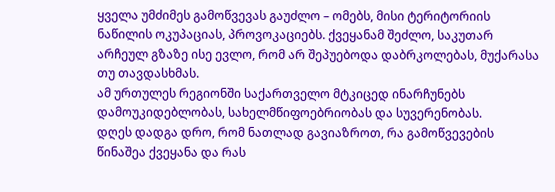ყველა უმძიმეს გამოწვევას გაუძლო – ომებს, მისი ტერიტორიის ნაწილის ოკუპაციას, პროვოკაციებს. ქვეყანამ შეძლო, საკუთარ არჩეულ გზაზე ისე ევლო, რომ არ შეპუებოდა დაბრკოლებას, მუქარასა თუ თავდასხმას.
ამ ურთულეს რეგიონში საქართველო მტკიცედ ინარჩუნებს დამოუკიდებლობას, სახელმწიფოებრიობას და სუვერენობას.
დღეს დადგა დრო, რომ ნათლად გავიაზროთ, რა გამოწვევების წინაშეა ქვეყანა და რას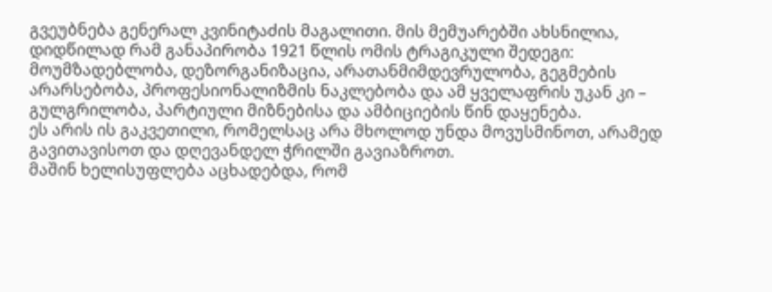გვეუბნება გენერალ კვინიტაძის მაგალითი. მის მემუარებში ახსნილია, დიდწილად რამ განაპირობა 1921 წლის ომის ტრაგიკული შედეგი: მოუმზადებლობა, დეზორგანიზაცია, არათანმიმდევრულობა, გეგმების არარსებობა, პროფესიონალიზმის ნაკლებობა და ამ ყველაფრის უკან კი – გულგრილობა, პარტიული მიზნებისა და ამბიციების წინ დაყენება.
ეს არის ის გაკვეთილი, რომელსაც არა მხოლოდ უნდა მოვუსმინოთ, არამედ გავითავისოთ და დღევანდელ ჭრილში გავიაზროთ.
მაშინ ხელისუფლება აცხადებდა, რომ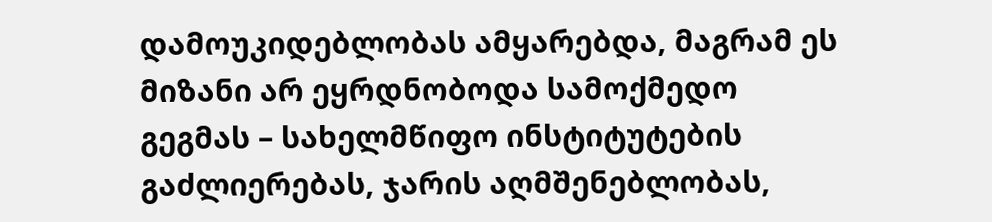დამოუკიდებლობას ამყარებდა, მაგრამ ეს მიზანი არ ეყრდნობოდა სამოქმედო გეგმას – სახელმწიფო ინსტიტუტების გაძლიერებას, ჯარის აღმშენებლობას,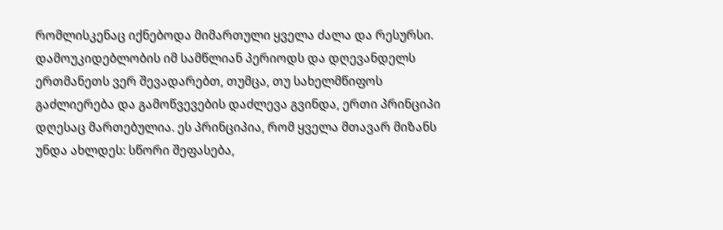რომლისკენაც იქნებოდა მიმართული ყველა ძალა და რესურსი.
დამოუკიდებლობის იმ სამწლიან პერიოდს და დღევანდელს ერთმანეთს ვერ შევადარებთ, თუმცა, თუ სახელმწიფოს გაძლიერება და გამოწვევების დაძლევა გვინდა, ერთი პრინციპი დღესაც მართებულია. ეს პრინციპია, რომ ყველა მთავარ მიზანს უნდა ახლდეს: სწორი შეფასება,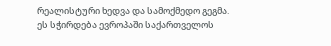რეალისტური ხედვა და სამოქმედო გეგმა.
ეს სჭირდება ევროპაში საქართველოს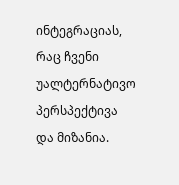ინტეგრაციას, რაც ჩვენი უალტერნატივო პერსპექტივა და მიზანია.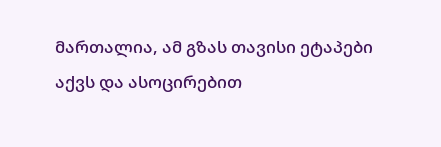მართალია, ამ გზას თავისი ეტაპები აქვს და ასოცირებით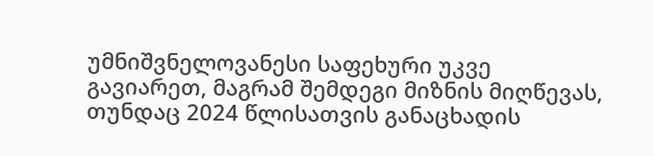უმნიშვნელოვანესი საფეხური უკვე გავიარეთ, მაგრამ შემდეგი მიზნის მიღწევას, თუნდაც 2024 წლისათვის განაცხადის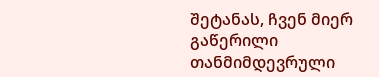შეტანას, ჩვენ მიერ გაწერილი თანმიმდევრული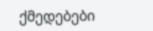ქმედებები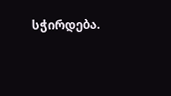სჭირდება.